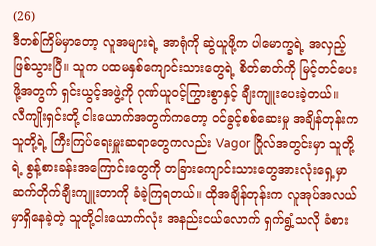(26)
ဒီတစ်ကြိမ်မှာတော့ လူအများရဲ့ အာရုံကို ဆွဲယူဖို့က ပါမောက္ခရဲ့ အလှည့်ဖြစ်သွားပြီ။ သူက ပထမနှစ်ကျောင်းသားတွေရဲ့ စိတ်ဓာတ်ကို မြင့်တင်ပေးဖို့အတွက် ရှင်းယွင့်အဖွဲ့ကို ဂုဏ်ယူဝင့်ကြွားစွာနှင့် ချီးကျူးပေးခဲ့တယ်။
လီကျိုးရှင်းတို့ ငါးယောက်အတွက်ကတော့ ဝင်ခွင့်စစ်ဆေးမှု အချိန်တုန်းက သူတို့ရဲ့ ကြီးကြပ်ရေးမှူးဆရာတွေကလည်း Vagor ဂြိုလ်အတွင်းမှာ သူတို့ရဲ့ စွန့်စားခန်းအကြောင်းတွေကို တခြားကျောင်းသားတွေအားလုံးရှေ့မှာ ဆက်တိုက်ချီးကျူးတာကို ခံခဲ့ကြရတယ်။ ထိုအချိန်တုန်းက လူအုပ်အလယ်မှာရှိနေခဲ့တဲ့ သူတို့ငါးယောက်လုံး အနည်းငယ်လောက် ရှက်ရွံ့သလို ခံစား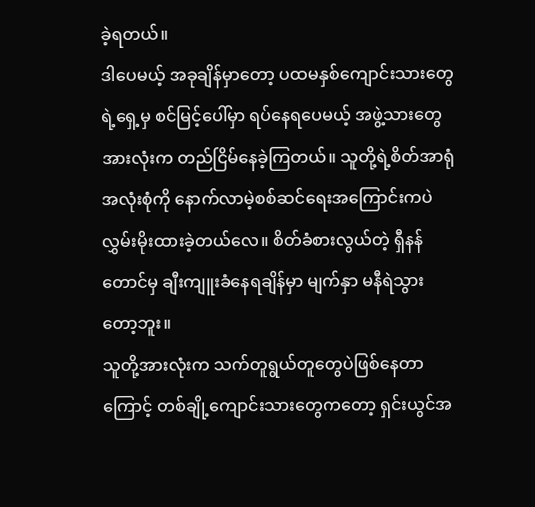ခဲ့ရတယ်။
ဒါပေမယ့် အခုချိန်မှာတော့ ပထမနှစ်ကျောင်းသားတွေရဲ့ရှေ့မှ စင်မြင့်ပေါ်မှာ ရပ်နေရပေမယ့် အဖွဲ့သားတွေအားလုံးက တည်ငြိမ်နေခဲ့ကြတယ်။ သူတို့ရဲ့စိတ်အာရုံအလုံးစုံကို နောက်လာမဲ့စစ်ဆင်ရေးအကြောင်းကပဲ လွှမ်းမိုးထားခဲ့တယ်လေ။ စိတ်ခံစားလွယ်တဲ့ ရှီနန်တောင်မှ ချီးကျူးခံနေရချိန်မှာ မျက်နှာ မနီရဲသွားတော့ဘူး။
သူတို့အားလုံးက သက်တူရွယ်တူတွေပဲဖြစ်နေတာကြောင့် တစ်ချို့ကျောင်းသားတွေကတော့ ရှင်းယွင်အ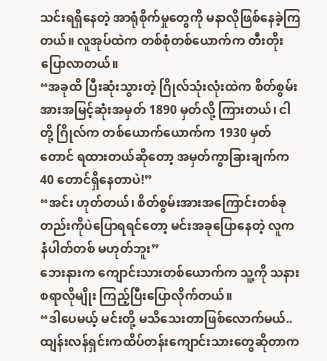သင်းရရှိနေတဲ့ အာရုံစိုက်မှုတွေကို မနာလိုဖြစ်နေခဲ့ကြတယ်။ လူအုပ်ထဲက တစ်စုံတစ်ယောက်က တီးတိုးပြောလာတယ်။
“အခုထိ ပြီးဆုံးသွားတဲ့ ဂြိုလ်သုံးလုံးထဲက စိတ်စွမ်းအားအမြင့်ဆုံးအမှတ် 1890 မှတ်လို့ ကြားတယ်၊ ငါတို့ ဂြိုလ်က တစ်ယောက်ယောက်က 1930 မှတ်တောင် ရထားတယ်ဆိုတော့ အမှတ်ကွာခြားချက်က 40 တောင်ရှိနေတာပဲ!”
“အင်း ဟုတ်တယ်၊ စိတ်စွမ်းအားအကြောင်းတစ်ခုတည်းကိုပဲပြောရရင်တော့ မင်းအခုပြောနေတဲ့ လူက နံပါတ်တစ် မဟုတ်ဘူး”
ဘေးနားက ကျောင်းသားတစ်ယောက်က သူ့ကို သနားစရာလိုမျိုး ကြည့်ပြီးပြောလိုက်တယ်။
“ဒါပေမယ့် မင်းတို့ မသိသေးတာဖြစ်လောက်မယ်.. ထျန်းလန်ရှင်းကထိပ်တန်းကျောင်းသားတွေဆိုတာက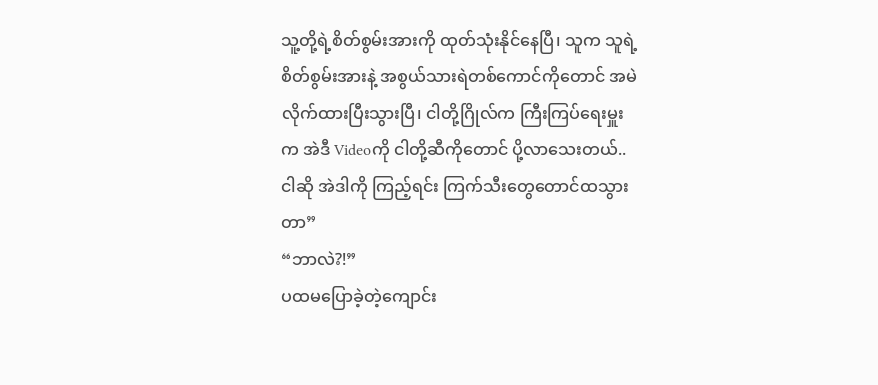သူ့တို့ရဲ့စိတ်စွမ်းအားကို ထုတ်သုံးနိုင်နေပြီ၊ သူက သူရဲ့ စိတ်စွမ်းအားနဲ့ အစွယ်သားရဲတစ်ကောင်ကိုတောင် အမဲလိုက်ထားပြီးသွားပြီ၊ ငါတို့ဂြိုလ်က ကြီးကြပ်ရေးမှူးက အဲဒီ Videoကို ငါတို့ဆီကိုတောင် ပို့လာသေးတယ်.. ငါဆို အဲဒါကို ကြည့်ရင်း ကြက်သီးတွေတောင်ထသွားတာ”
“ဘာလဲ?!”
ပထမပြောခဲ့တဲ့ကျောင်း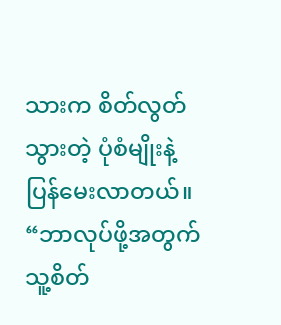သားက စိတ်လွတ်သွားတဲ့ ပုံစံမျိုးနဲ့ ပြန်မေးလာတယ်။
“ဘာလုပ်ဖို့အတွက် သူ့စိတ်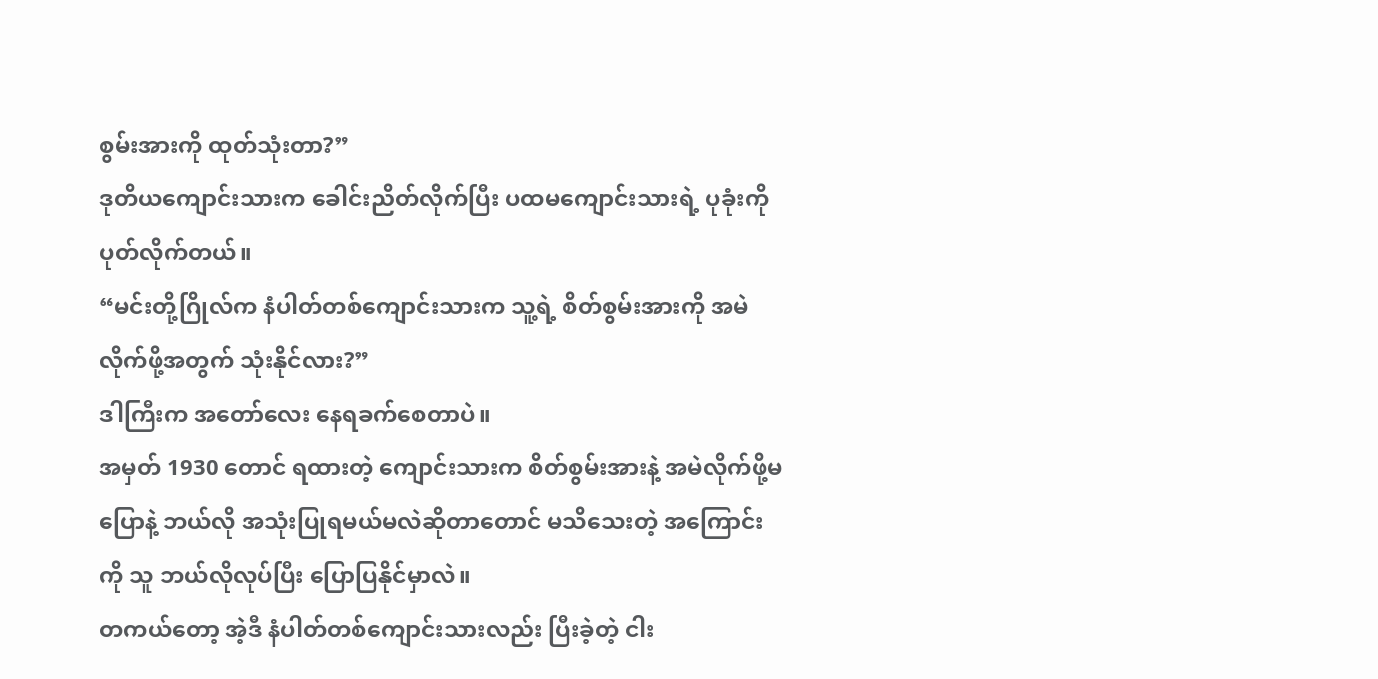စွမ်းအားကို ထုတ်သုံးတာ?”
ဒုတိယကျောင်းသားက ခေါင်းညိတ်လိုက်ပြီး ပထမကျောင်းသားရဲ့ ပုခုံးကို ပုတ်လိုက်တယ်။
“မင်းတို့ဂြိုလ်က နံပါတ်တစ်ကျောင်းသားက သူ့ရဲ့ စိတ်စွမ်းအားကို အမဲလိုက်ဖို့အတွက် သုံးနိုင်လား?”
ဒါကြီးက အတော်လေး နေရခက်စေတာပဲ။
အမှတ် 1930 တောင် ရထားတဲ့ ကျောင်းသားက စိတ်စွမ်းအားနဲ့ အမဲလိုက်ဖို့မပြောနဲ့ ဘယ်လို အသုံးပြုရမယ်မလဲဆိုတာတောင် မသိသေးတဲ့ အကြောင်းကို သူ ဘယ်လိုလုပ်ပြီး ပြောပြနိုင်မှာလဲ။
တကယ်တော့ အဲ့ဒီ နံပါတ်တစ်ကျောင်းသားလည်း ပြီးခဲ့တဲ့ ငါး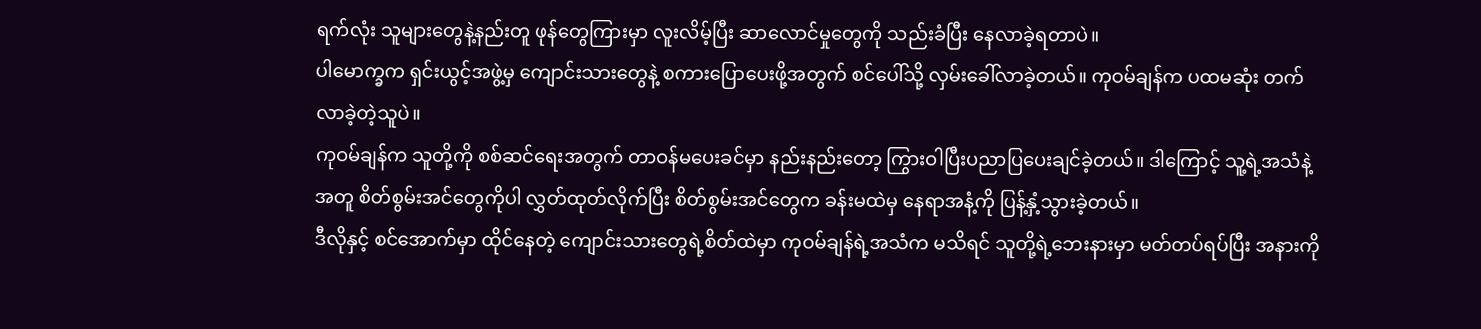ရက်လုံး သူများတွေနဲ့နည်းတူ ဖုန်တွေကြားမှာ လူးလိမ့်ပြီး ဆာလောင်မှုတွေကို သည်းခံပြီး နေလာခဲ့ရတာပဲ။
ပါမောက္ခက ရှင်းယွင့်အဖွဲ့မှ ကျောင်းသားတွေနဲ့ စကားပြောပေးဖို့အတွက် စင်ပေါ်သို့ လှမ်းခေါ်လာခဲ့တယ်။ ကုဝမ်ချန်က ပထမဆုံး တက်လာခဲ့တဲ့သူပဲ။
ကုဝမ်ချန်က သူတို့ကို စစ်ဆင်ရေးအတွက် တာဝန်မပေးခင်မှာ နည်းနည်းတော့ ကြွားဝါပြီးပညာပြပေးချင်ခဲ့တယ်။ ဒါကြောင့် သူ့ရဲ့အသံနဲ့အတူ စိတ်စွမ်းအင်တွေကိုပါ လွှတ်ထုတ်လိုက်ပြီး စိတ်စွမ်းအင်တွေက ခန်းမထဲမှ နေရာအနံ့ကို ပြန့်နှံ့သွားခဲ့တယ်။
ဒီလိုနှင့် စင်အောက်မှာ ထိုင်နေတဲ့ ကျောင်းသားတွေရဲ့စိတ်ထဲမှာ ကုဝမ်ချန်ရဲ့အသံက မသိရင် သူတို့ရဲ့ဘေးနားမှာ မတ်တပ်ရပ်ပြီး အနားကို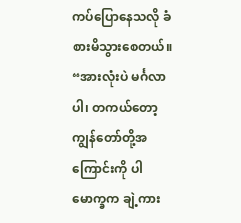ကပ်ပြောနေသလို ခံစားမိသွားစေတယ်။
“အားလုံးပဲ မင်္ဂလာပါ၊ တကယ်တော့ ကျွန်တော်တို့အကြောင်းကို ပါမောက္ခက ချဲ့ကား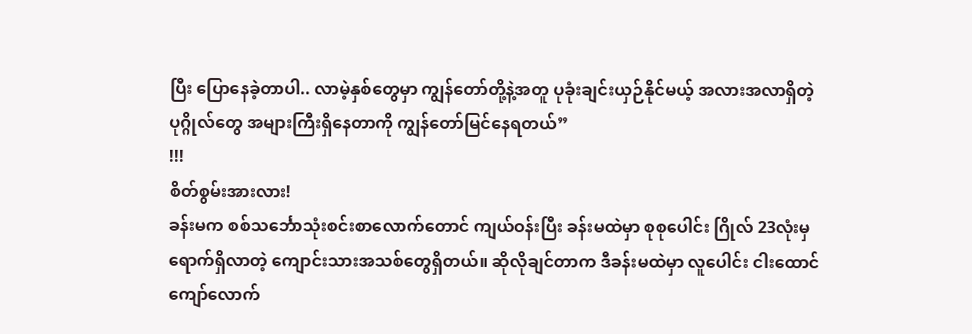ပြီး ပြောနေခဲ့တာပါ.. လာမဲ့နှစ်တွေမှာ ကျွန်တော်တို့နဲ့အတူ ပုခုံးချင်းယှဉ်နိုင်မယ့် အလားအလာရှိတဲ့ ပုဂ္ဂိုလ်တွေ အများကြီးရှိနေတာကို ကျွန်တော်မြင်နေရတယ်”
!!!
စိတ်စွမ်းအားလား!
ခန်းမက စစ်သင်္ဘောသုံးစင်းစာလောက်တောင် ကျယ်ဝန်းပြီး ခန်းမထဲမှာ စုစုပေါင်း ဂြိုလ် 23လုံးမှ ရောက်ရှိလာတဲ့ ကျောင်းသားအသစ်တွေရှိတယ်။ ဆိုလိုချင်တာက ဒီခန်းမထဲမှာ လူပေါင်း ငါးထောင်ကျော်လောက်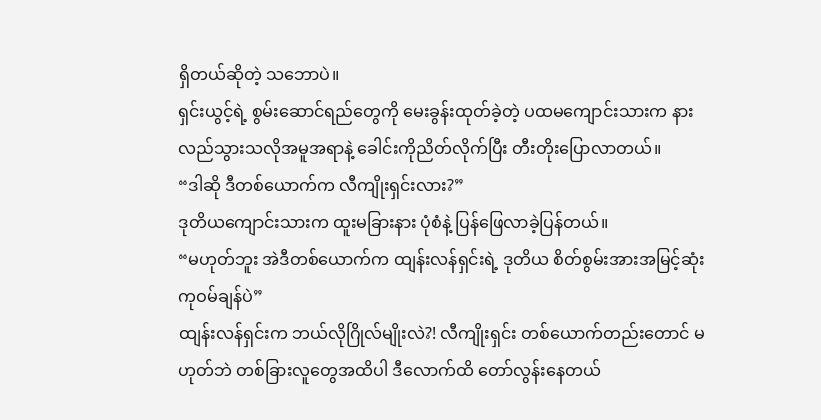ရှိတယ်ဆိုတဲ့ သဘောပဲ။
ရှင်းယွင့်ရဲ့ စွမ်းဆောင်ရည်တွေကို မေးခွန်းထုတ်ခဲ့တဲ့ ပထမကျောင်းသားက နားလည်သွားသလိုအမူအရာနဲ့ ခေါင်းကိုညိတ်လိုက်ပြီး တီးတိုးပြောလာတယ်။
“ဒါဆို ဒီတစ်ယောက်က လီကျိုးရှင်းလား?”
ဒုတိယကျောင်းသားက ထူးမခြားနား ပုံစံနဲ့ ပြန်ဖြေလာခဲ့ပြန်တယ်။
“မဟုတ်ဘူး အဲဒီတစ်ယောက်က ထျန်းလန်ရှင်းရဲ့ ဒုတိယ စိတ်စွမ်းအားအမြင့်ဆုံး ကုဝမ်ချန်ပဲ”
ထျန်းလန်ရှင်းက ဘယ်လိုဂြိုလ်မျိုးလဲ?! လီကျိုးရှင်း တစ်ယောက်တည်းတောင် မဟုတ်ဘဲ တစ်ခြားလူတွေအထိပါ ဒီလောက်ထိ တော်လွန်းနေတယ်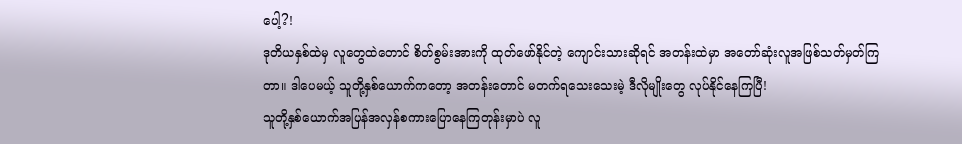ပေါ့?!
ဒုတိယနှစ်ထဲမှ လူတွေထဲတောင် စိတ်စွမ်းအားကို ထုတ်ဖော်နိုင်တဲ့ ကျောင်းသားဆိုရင် အတန်းထဲမှာ အတော်ဆုံးလူအဖြစ်သတ်မှတ်ကြတာ။ ဒါပေမယ့် သူတို့နှစ်ယောက်ကတော့ အတန်းတောင် မတက်ရသေးသေးမဲ့ ဒီလိုမျိုးတွေ လုပ်နိုင်နေကြပြီ!
သူတို့နှစ်ယောက်အပြန်အလှန်စကားပြောနေကြတုန်းမှာပဲ လူ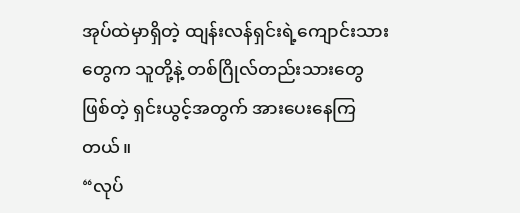အုပ်ထဲမှာရှိတဲ့ ထျန်းလန်ရှင်းရဲ့ကျောင်းသားတွေက သူတို့နဲ့ တစ်ဂြိုလ်တည်းသားတွေဖြစ်တဲ့ ရှင်းယွင့်အတွက် အားပေးနေကြတယ်။
“လုပ်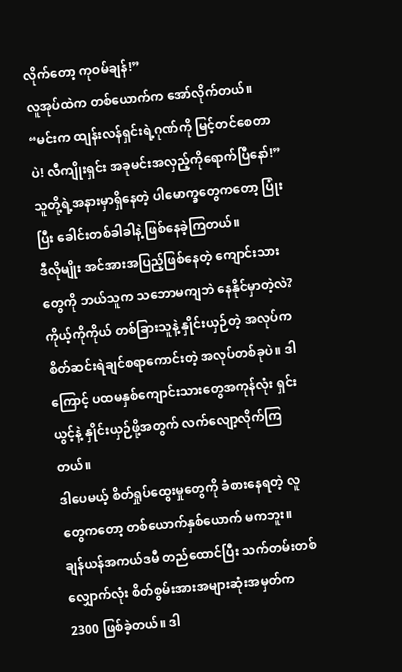လိုက်တော့ ကုဝမ်ချန်!”
လူအုပ်ထဲက တစ်ယောက်က အော်လိုက်တယ်။
“မင်းက ထျန်းလန်ရှင်းရဲ့ဂုဏ်ကို မြင့်တင်စေတာပဲ! လီကျိုးရှင်း အခုမင်းအလှည့်ကိုရောက်ပြီနော်!”
သူတို့ရဲ့အနားမှာရှိနေတဲ့ ပါမောက္ခတွေကတော့ ပြုံးပြီး ခေါင်းတစ်ခါခါနဲ့ ဖြစ်နေခဲ့ကြတယ်။
ဒီလိုမျိုး အင်အားအပြည့်ဖြစ်နေတဲ့ ကျောင်းသားတွေကို ဘယ်သူက သဘောမကျဘဲ နေနိုင်မှာတဲ့လဲ?
ကိုယ့်ကိုကိုယ် တစ်ခြားသူနဲ့ နှိုင်းယှဉ်တဲ့ အလုပ်က စိတ်ဆင်းရဲချင်စရာကောင်းတဲ့ အလုပ်တစ်ခုပဲ။ ဒါကြောင့် ပထမနှစ်ကျောင်းသားတွေအကုန်လုံး ရှင်းယွင့်နဲ့ နှိုင်းယှဉ်ဖို့အတွက် လက်လျော့လိုက်ကြတယ်။
ဒါပေမယ့် စိတ်ရှုပ်ထွေးမှုတွေကို ခံစားနေရတဲ့ လူတွေကတော့ တစ်ယောက်နှစ်ယောက် မကဘူး။
ချန်ယန်အကယ်ဒမီ တည်ထောင်ပြီး သက်တမ်းတစ်လျှောက်လုံး စိတ်စွမ်းအားအများဆုံးအမှတ်က 2300 ဖြစ်ခဲ့တယ်။ ဒါ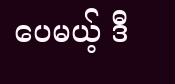ပေမယ့် ဒီ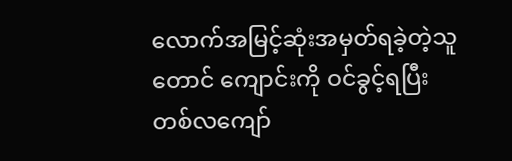လောက်အမြင့်ဆုံးအမှတ်ရခဲ့တဲ့သူတောင် ကျောင်းကို ဝင်ခွင့်ရပြီး တစ်လကျော်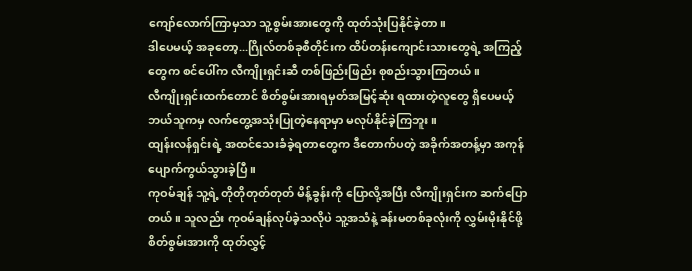ကျော်လောက်ကြာမှသာ သူ့စွမ်းအားတွေကို ထုတ်သုံးပြနိုင်ခဲ့တာ။
ဒါပေမယ့် အခုတော့...ဂြိုလ်တစ်ခုစီတိုင်းက ထိပ်တန်းကျောင်းသားတွေရဲ့ အကြည့်တွေက စင်ပေါ်က လီကျိုးရှင်းဆီ တစ်ဖြည်းဖြည်း စုစည်းသွားကြတယ်။
လီကျိုးရှင်းထက်တောင် စိတ်စွမ်းအားရမှတ်အမြင့်ဆုံး ရထားတဲ့လူတွေ ရှိပေမယ့် ဘယ်သူကမှ လက်တွေ့အသုံးပြုတဲ့နေရာမှာ မလုပ်နိုင်ခဲ့ကြဘူး။
ထျန်းလန်ရှင်းရဲ့ အထင်သေးခံခဲ့ရတာတွေက ဒီတောက်ပတဲ့ အခိုက်အတန့်မှာ အကုန် ပျောက်ကွယ်သွားခဲ့ပြီ။
ကုဝမ်ချန် သူ့ရဲ့ တိုတိုတုတ်တုတ် မိန့်ခွန်းကို ပြောလို့အပြီး လီကျိုးရှင်းက ဆက်ပြောတယ်။ သူလည်း ကုဝမ်ချန်လုပ်ခဲ့သလိုပဲ သူ့အသံနဲ့ ခန်းမတစ်ခုလုံးကို လွှမ်းမိုးနိုင်ဖို့ စိတ်စွမ်းအားကို ထုတ်လွှင့်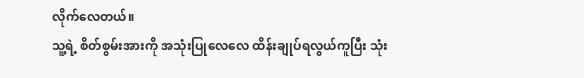လိုက်လေတယ်။
သူ့ရဲ့ စိတ်စွမ်းအားကို အသုံးပြုလေလေ ထိန်းချုပ်ရလွယ်ကူပြီး သုံး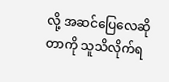လို့ အဆင်ပြေလေဆိုတာကို သူသိလိုက်ရ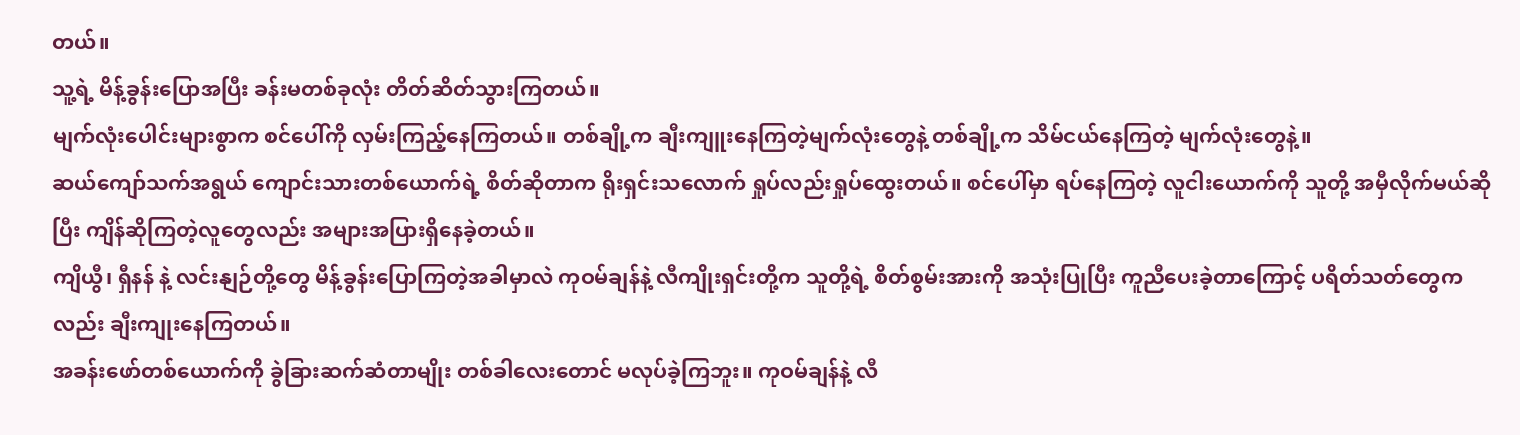တယ်။
သူ့ရဲ့ မိန့်ခွန်းပြောအပြီး ခန်းမတစ်ခုလုံး တိတ်ဆိတ်သွားကြတယ်။
မျက်လုံးပေါင်းများစွာက စင်ပေါ်ကို လှမ်းကြည့်နေကြတယ်။ တစ်ချို့က ချီးကျူးနေကြတဲ့မျက်လုံးတွေနဲ့ တစ်ချို့က သိမ်ငယ်နေကြတဲ့ မျက်လုံးတွေနဲ့။
ဆယ်ကျော်သက်အရွယ် ကျောင်းသားတစ်ယောက်ရဲ့ စိတ်ဆိုတာက ရိုးရှင်းသလောက် ရှုပ်လည်းရှုပ်ထွေးတယ်။ စင်ပေါ်မှာ ရပ်နေကြတဲ့ လူငါးယောက်ကို သူတို့ အမှီလိုက်မယ်ဆိုပြီး ကျိန်ဆိုကြတဲ့လူတွေလည်း အများအပြားရှိနေခဲ့တယ်။
ကျိယွီ၊ ရှီနန် နဲ့ လင်းနျဉ်တို့တွေ မိန့်ခွန်းပြောကြတဲ့အခါမှာလဲ ကုဝမ်ချန်နဲ့ လီကျိုးရှင်းတို့က သူတို့ရဲ့ စိတ်စွမ်းအားကို အသုံးပြုပြီး ကူညီပေးခဲ့တာကြောင့် ပရိတ်သတ်တွေကလည်း ချီးကျုးနေကြတယ်။
အခန်းဖော်တစ်ယောက်ကို ခွဲခြားဆက်ဆံတာမျိုး တစ်ခါလေးတောင် မလုပ်ခဲ့ကြဘူး။ ကုဝမ်ချန်နဲ့ လီ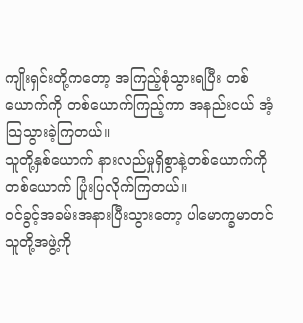ကျိုးရှင်းတို့ကတော့ အကြည့်စုံသွားရပြီး တစ်ယောက်ကို တစ်ယောက်ကြည့်ကာ အနည်းငယ် အံ့သြသွားခဲ့ကြတယ်။
သူတို့နှစ်ယောက် နားလည်မှုရှိစွာနဲ့တစ်ယောက်ကို တစ်ယောက် ပြုံးပြလိုက်ကြတယ်။
ဝင်ခွင့်အခမ်းအနားပြီးသွားတော့ ပါမောက္ခမာတင် သူတို့အဖွဲ့ကို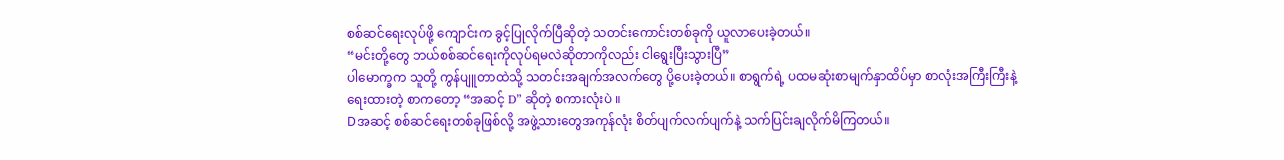စစ်ဆင်ရေးလုပ်ဖို့ ကျောင်းက ခွင့်ပြုလိုက်ပြီဆိုတဲ့ သတင်းကောင်းတစ်ခုကို ယူလာပေးခဲ့တယ်။
“မင်းတို့တွေ ဘယ်စစ်ဆင်ရေးကိုလုပ်ရမလဲဆိုတာကိုလည်း ငါရွေးပြီးသွားပြီ”
ပါမောက္ခက သူတို့ ကွန်ပျူတာထဲသို့ သတင်းအချက်အလက်တွေ ပို့ပေးခဲ့တယ်။ စာရွက်ရဲ့ ပထမဆုံးစာမျက်နှာထိပ်မှာ စာလုံးအကြီးကြီးနဲ့ ရေးထားတဲ့ စာကတော့ “အဆင့် D” ဆိုတဲ့ စကားလုံးပဲ ။
Dအဆင့် စစ်ဆင်ရေးတစ်ခုဖြစ်လို့ အဖွဲ့သားတွေအကုန်လုံး စိတ်ပျက်လက်ပျက်နဲ့ သက်ပြင်းချလိုက်မိကြတယ်။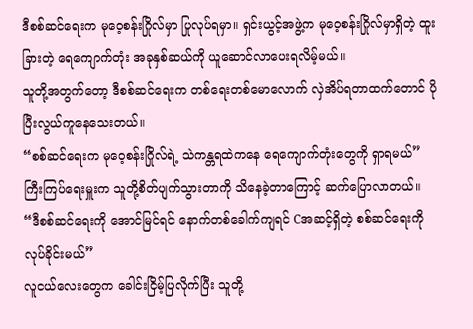ဒီစစ်ဆင်ရေးက မုဝေ့စန်းဂြိုလ်မှာ ပြုလုပ်ရမှာ။ ရှင်းယွင့်အဖွဲ့က မုဝေ့စန်းဂြိုလ်မှာရှိတဲ့ ထူးခြားတဲ့ ရေကျောက်တုံး အခုနှစ်ဆယ်ကို ယူဆောင်လာပေးရလိမ့်မယ်။
သူတို့အတွက်တော့ ဒီစစ်ဆင်ရေးက တစ်ရေးတစ်မောလောက် လှဲအိပ်ရတာထက်တောင် ပိုပြီးလွယ်ကူနေသေးတယ်။
“စစ်ဆင်ရေးက မုဝေ့စန်းဂြိုလ်ရဲ့ သဲကန္တရထဲကနေ ရေကျောက်တုံးတွေကို ရှာရမယ်”
ကြီးကြပ်ရေးမှူးက သူတို့စိတ်ပျက်သွားတာကို သိနေခဲ့တာကြောင့် ဆက်ပြောလာတယ်။
“ဒီစစ်ဆင်ရေးကို အောင်မြင်ရင် နောက်တစ်ခေါက်ကျရင် Cအဆင့်ရှိတဲ့ စစ်ဆင်ရေးကို လုပ်ခိုင်းမယ်”
လူငယ်လေးတွေက ခေါင်းငြိမ့်ပြလိုက်ပြီး သူတို့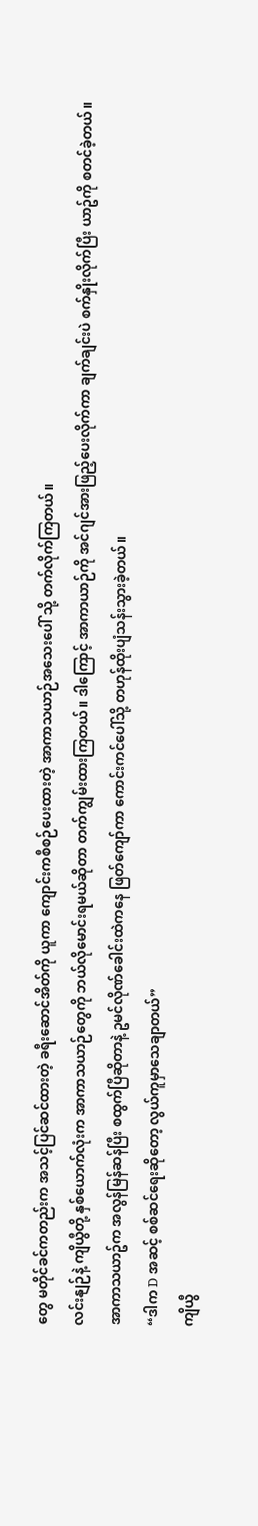တွေ မတိုင်ခင်ကတည်းက အသင့်ပြင်ဆင်ထားတဲ့ ခရီးဆောင်အိတ်ကို ယူကာ ကျောင်းကစီစဉ်ပေးထားတဲ့ အာကာသယာဉ်အသေးပေါ် သို့ တက်လိုက်ကြတယ်။
လင်းနျဉ်နဲ့ ကျိယွီတို့ နှစ်ယောက်လုံးက အာကာသယာဉ်တွေကို ဘယ်လိုမောင်းရမယ်ဆိုတာ တက်ကျွမ်းထားကြတယ်။ ဒါကြောင့် အာကာယာဉ်ကို အင်ဂျင်အားဖြည့်ပေးလိုက်ကာ ချက်ချင်းပဲ စက်နှိုးလိုက်ပြီး ယာဥ်ကို စတင်ခဲ့တယ်။
အာကာသယာဥ်က အလွန်မြန်ဆန်ပြီး စထွက်ပြီဆိုတာနဲ့ ဥမင်လိုဏ်ခေါင်းထဲကနေ ဖြတ်ကျော်ကာ ကောင်းကင်ပေါ်သို့ တဟုန်ထိုးပျံသန်းသွားခဲ့တယ်။
“ဒါက D အဆင့် စစ်ဆင်ရေးဆိုတော့ လွယ်ကူမှာသေချာတယ်”
ကျိယွီ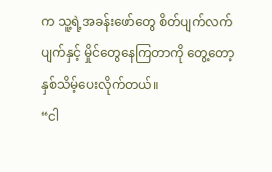က သူ့ရဲ့အခန်းဖော်တွေ စိတ်ပျက်လက်ပျက်နှင့် မှိုင်တွေနေကြတာကို တွေ့တော့ နှစ်သိမ့်ပေးလိုက်တယ်။
“ငါ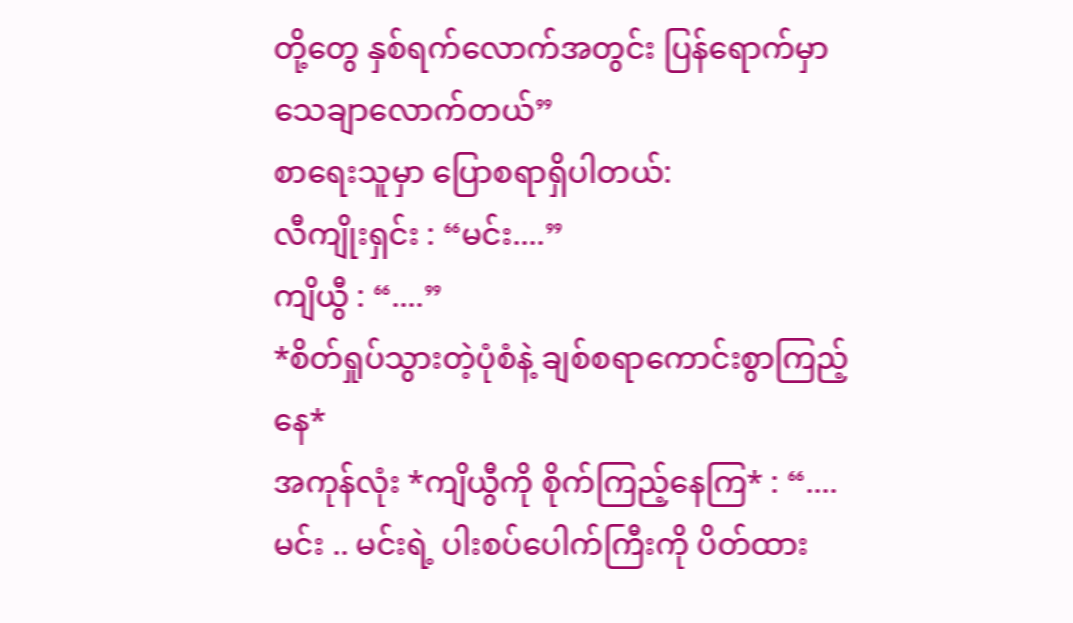တို့တွေ နှစ်ရက်လောက်အတွင်း ပြန်ရောက်မှာ သေချာလောက်တယ်”
စာရေးသူမှာ ပြောစရာရှိပါတယ်:
လီကျိုးရှင်း : “မင်း....”
ကျိယွီ : “....”
*စိတ်ရှုပ်သွားတဲ့ပုံစံနဲ့ ချစ်စရာကောင်းစွာကြည့်နေ*
အကုန်လုံး *ကျိယွီကို စိုက်ကြည့်နေကြ* : “....မင်း .. မင်းရဲ့ ပါးစပ်ပေါက်ကြီးကို ပိတ်ထား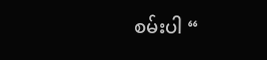စမ်းပါ “